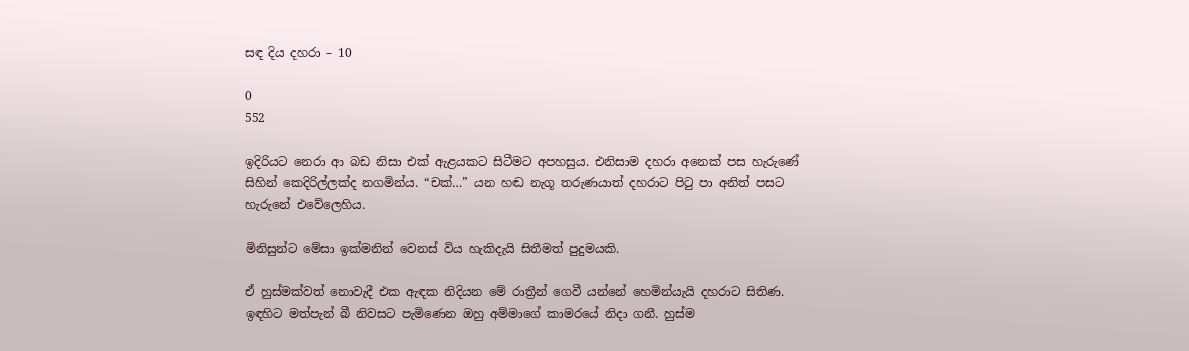සඳ දිය දහරා – 10

0
552

ඉදිරියට නෙරා ආ බඩ නිසා එක් ඇළයකට සිටීමට අපහසුය. එනිසාම දහරා අනෙක් පස හැරුණේ සිහින් කෙදිරිල්ලක්ද නගමින්ය. “චක්…” යන හඬ නැගූ තරුණයාත් දහරාට පිටු පා අනිත් පසට හැරුනේ එවේලෙහිය.

මිනිසුන්ට මේසා ඉක්මනින් වෙනස් විය හැකිදැයි සිතීමත් පුදුමයකි.

ඒ හුස්මක්වත් නොවැදී එක ඇඳක නිදියන මේ රාත්‍රීන් ගෙවී යන්නේ හෙමින්යැයි දහරාට සිතිණ. ඉඳහිට මත්පැන් බී නිවසට පැමිණෙන ඔහු අම්මාගේ කාමරයේ නිදා ගනී. හුස්ම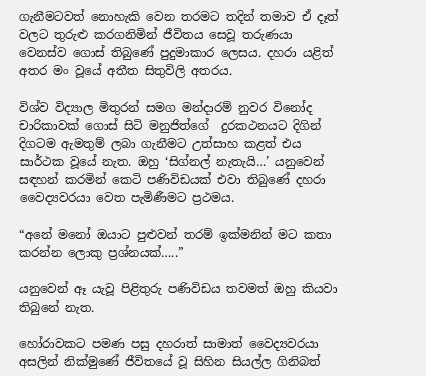ගැනීමටවත් නොහැකි වෙන තරමට තදින් තමාව ඒ දෑත් වලට තුරුළු කරගනිමින් ජීවිතය සෙවූ තරුණයා වෙනස්ව ගොස් තිබුණේ පුදුමාකාර ලෙසය. දහරා යළිත් අතර මං වූයේ අතීත සිතුවිලි අතරය.

විශ්ව විද්‍යාල මිතුරන් සමග මන්දාරම් නුවර විනෝද චාරිකාවක් ගොස් සිටි මනුජිත්ගේ  දුරකථනයට දිගින් දිගටම ඇමතුම් ලබා ගැනීමට උත්සාහ කළත් එය සාර්ථක වූයේ නැත. ඔහු ‘සිග්නල් නැතැයි…’ යනුවෙන් සඳහන් කරමින් කෙටි පණිවිඩයක් එවා තිබුණේ දහරා වෛද්‍යවරයා වෙත පැමිණීමට ප්‍රථමය.

“අනේ මනෝ ඔයාට පුළුවන් තරම් ඉක්මනින් මට කතා කරන්න ලොකු ප්‍රශ්නයක්…..”

යනුවෙන් ඈ යැවූ පිළිතුරු පණිවිඩය තවමත් ඔහු කියවා තිබුනේ නැත.

හෝරාවකට පමණ පසු දහරාත් සාමාත් වෛද්‍යවරයා අසලින් නික්මුණේ ජීවිතයේ වූ සිහින සියල්ල ගිනිබත්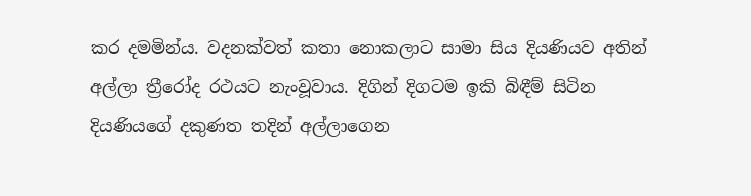කර දමමින්ය. වදනක්වත් කතා නොකලාට සාමා සිය දියණියව අතින් අල්ලා ත්‍රීරෝද රථයට නැංවූවාය. දිගින් දිගටම ඉකි බිඳීම් සිටින දියණියගේ දකුණත තදින් අල්ලාගෙන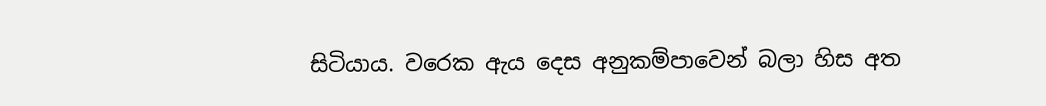සිටියාය. වරෙක ඇය දෙස අනුකම්පාවෙන් බලා හිස අත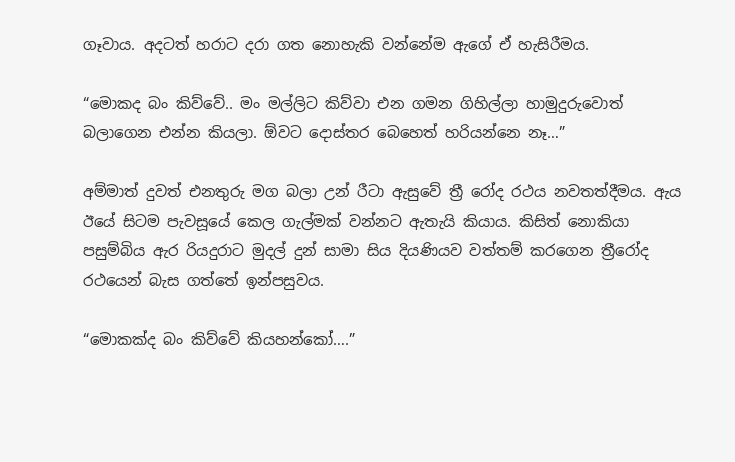ගෑවාය. අදටත් හරාට දරා ගත නොහැකි වන්නේම ඇගේ ඒ හැසිරීමය.

“මොකද බං කිව්වේ.. මං මල්ලිට කිව්වා එන ගමන ගිහිල්ලා හාමුදුරුවොත් බලාගෙන එන්න කියලා. ඕවට දොස්තර බෙහෙත් හරියන්නෙ නෑ…”

අම්මාත් දුවත් එනතුරු මග බලා උන් රීටා ඇසුවේ ත්‍රී රෝද රථය නවතත්දීමය. ඇය ඊයේ සිටම පැවසූයේ කෙල ගැල්මක් වන්නට ඇතැයි කියාය. කිසිත් නොකියා පසුම්බිය ඇර රියදුරාට මුදල් දුන් සාමා සිය දියණියව වත්තම් කරගෙන ත්‍රීරෝද රථයෙන් බැස ගත්තේ ඉන්පසුවය.

“මොකක්ද බං කිව්වේ කියහන්කෝ….”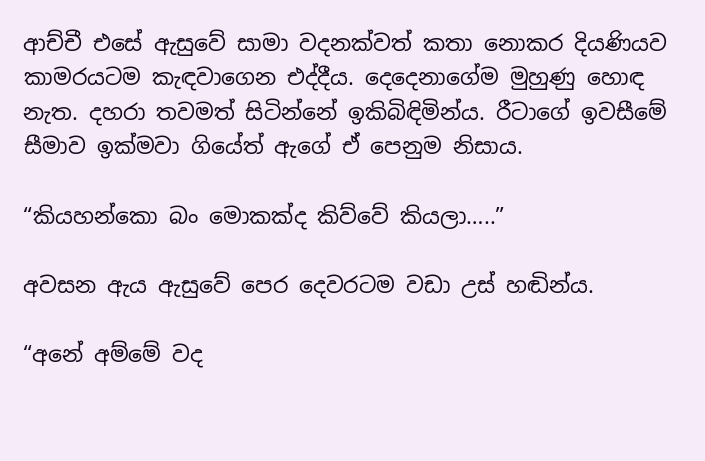ආච්චී එසේ ඇසුවේ සාමා වදනක්වත් කතා නොකර දියණියව කාමරයටම කැඳවාගෙන එද්දීය. දෙදෙනාගේම මුහුණු හොඳ නැත. දහරා තවමත් සිටින්නේ ඉකිබිඳිමින්ය. රීටාගේ ඉවසීමේ සීමාව ඉක්මවා ගියේත් ඇගේ ඒ පෙනුම නිසාය.

“කියහන්කො බං මොකක්ද කිව්වේ කියලා…..”

අවසන ඇය ඇසුවේ පෙර දෙවරටම වඩා උස් හඬින්ය.

“අනේ අම්මේ වද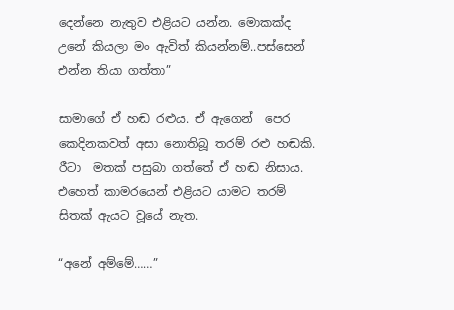දෙන්නෙ නැතුව එළියට යන්න. මොකක්ද උනේ කියලා මං ඇවිත් කියන්නම්..පස්සෙන් එන්න තියා ගත්තා”

සාමාගේ ඒ හඬ රළුය. ඒ ඇගෙන්  පෙර කෙදිනකවත් අසා නොතිබූ තරම් රළු හඬකි. රීටා  මතක් පසුබා ගත්තේ ඒ හඬ නිසාය. එහෙත් කාමරයෙන් එළියට යාමට තරම් සිතක් ඇයට වූයේ නැත.

“අනේ අම්මේ……”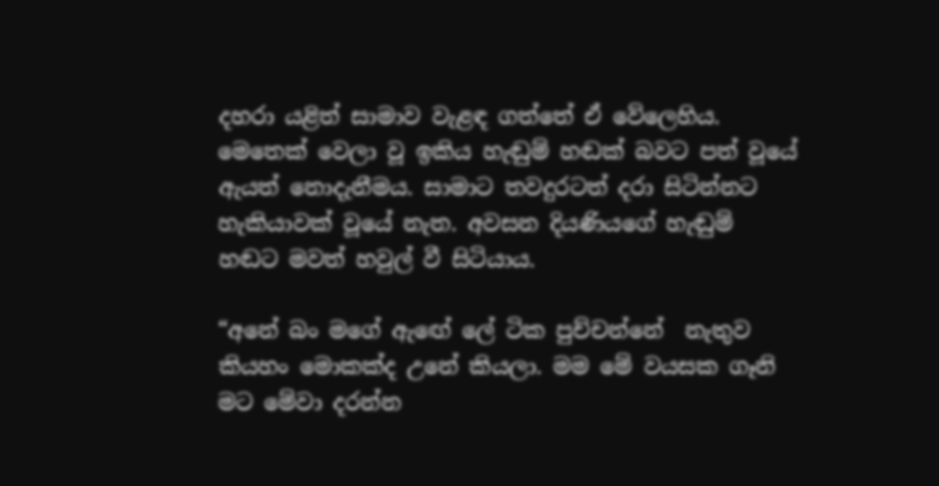දහරා යළිත් සාමාව වැළඳ ගත්තේ ඒ වේලෙහිය. මෙතෙක් වෙලා වූ ඉකිය හැඬුම් හඬක් බවට පත් වූයේ ඇයත් නොදැනීමය. සාමාට තවදුරටත් දරා සිටින්නට  හැකියාවක් වූයේ නැත. අවසන දියණියගේ හැඬුම් හඬට මවත් හවුල් වී සිටියාය.

“අනේ බං මගේ ඇඟේ ලේ ටික පුච්චන්නේ  නැතුව කියහං මොකක්ද උනේ කියලා. මම මේ වයසක ගෑනි මට මේවා දරන්න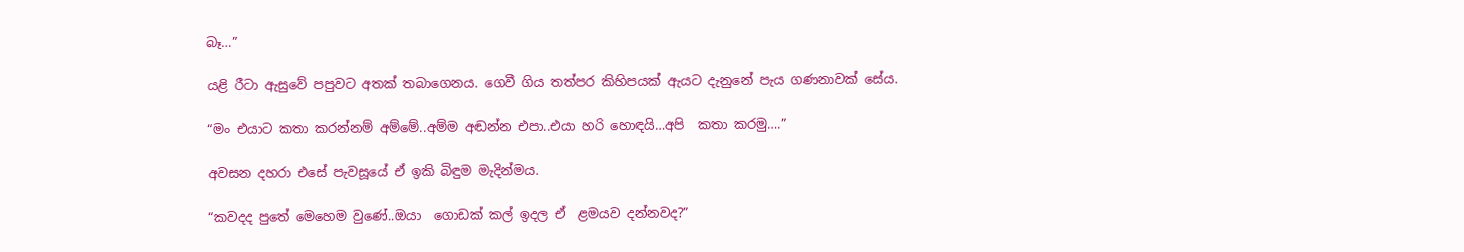බෑ…”

යළි රීටා ඇසුවේ පපුවට අතක් තබාගෙනය. ගෙවී ගිය තත්පර කිහිපයක් ඇයට දැනුනේ පැය ගණනාවක් සේය.

“මං එයාට කතා කරන්නම් අම්මේ..අම්ම අඬන්න එපා..එයා හරි හොඳයි…අපි  කතා කරමු….”

අවසන දහරා එසේ පැවසූයේ ඒ ඉකි බිඳුම මැදින්මය.

“කවදද පුතේ මෙහෙම වුණේ..ඔයා  ගොඩක් කල් ඉදල ඒ  ළමයව දන්නවද?”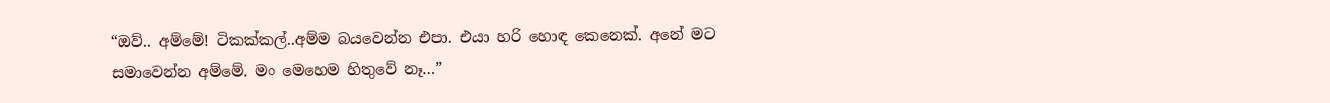“ඔව්.. අම්මේ! ටිකක්කල්..අම්ම බයවෙන්න එපා. එයා හරි හොඳ කෙනෙක්. අනේ මට  සමාවෙන්න අම්මේ. මං මෙහෙම හිතුවේ නෑ…”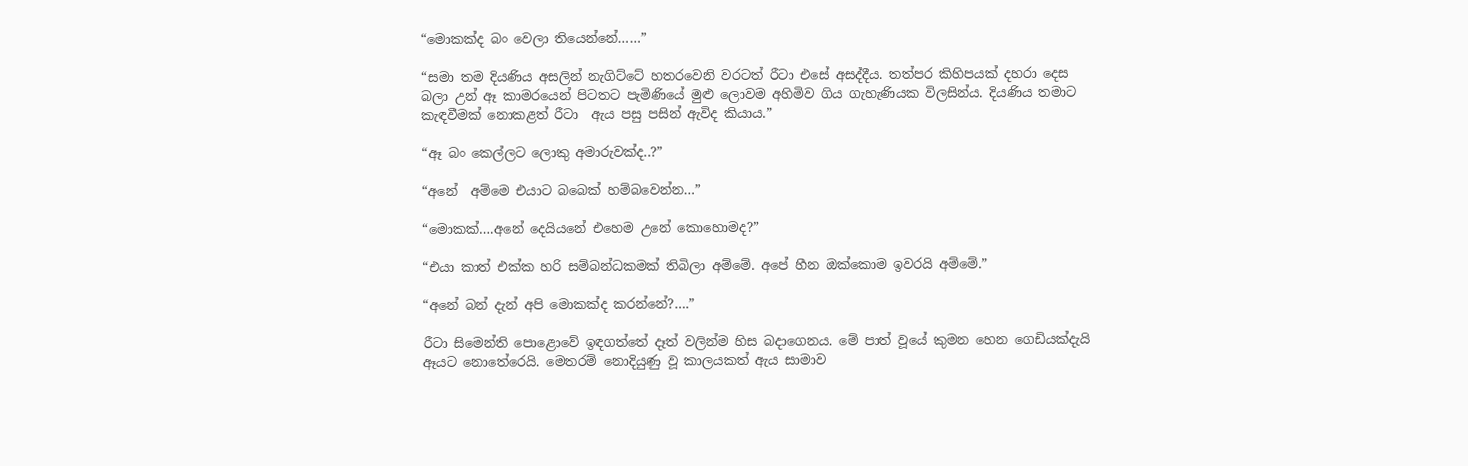“මොකක්ද බං වෙලා තියෙන්නේ……”

“සමා තම දියණිය අසලින් නැගිට්ටේ හතරවෙනි වරටත් රීටා එසේ අසද්දීය. තත්පර කිහිපයක් දහරා දෙස බලා උන් ඈ කාමරයෙන් පිටතට පැමිණියේ මුළු ලොවම අහිමිව ගිය ගැහැණියක විලසින්ය. දියණිය තමාට කැඳවීමක් නොකළත් රීටා  ඇය පසු පසින් ඇවිද කියාය.”

“ඈ බං කෙල්ලට ලොකු අමාරුවක්ද..?”

“අනේ  අම්මෙ එයාට බබෙක් හම්බවෙන්න…”

“මොකක්….අනේ දෙයියනේ එහෙම උනේ කොහොමද?”

“එයා කාත් එක්ක හරි සම්බන්ධකමක් තිබිලා අම්මේ. අපේ හීන ඔක්කොම ඉවරයි අම්මේ.”

“අනේ බන් දැන් අපි මොකක්ද කරන්නේ?….”

රීටා සිමෙන්ති පොළොවේ ඉඳගත්තේ දෑත් වලින්ම හිස බදාගෙනය. මේ පාත් වූයේ කුමන හෙන ගෙඩියක්දැයි ඈයට නොතේරෙයි. මෙතරම් නොදියුණු වූ කාලයකත් ඇය සාමාව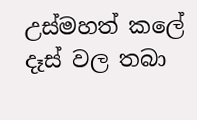උස්මහත් කලේ දෑස් වල තබා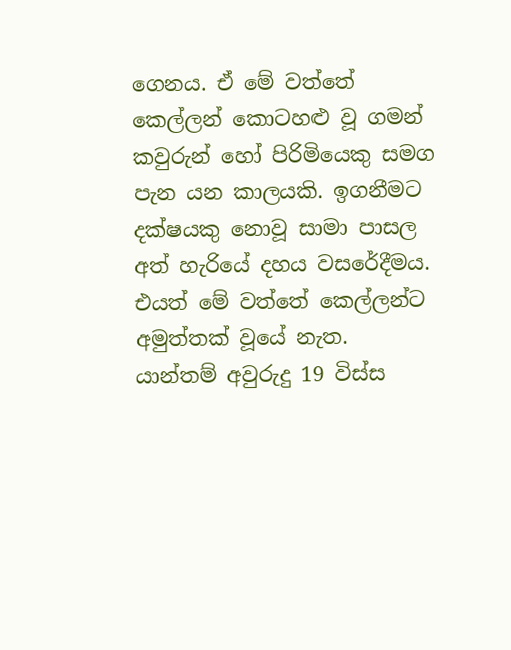ගෙනය. ඒ මේ වත්තේ කෙල්ලන් කොටහළු වූ ගමන් කවුරුන් හෝ පිරිමියෙකු සමග පැන යන කාලයකි. ඉගනීමට දක්ෂයකු නොවූ සාමා පාසල අත් හැරියේ දහය වසරේදීමය. එයත් මේ වත්තේ කෙල්ලන්ට අමුත්තක් වූයේ නැත. යාන්තම් අවුරුදු 19 විස්ස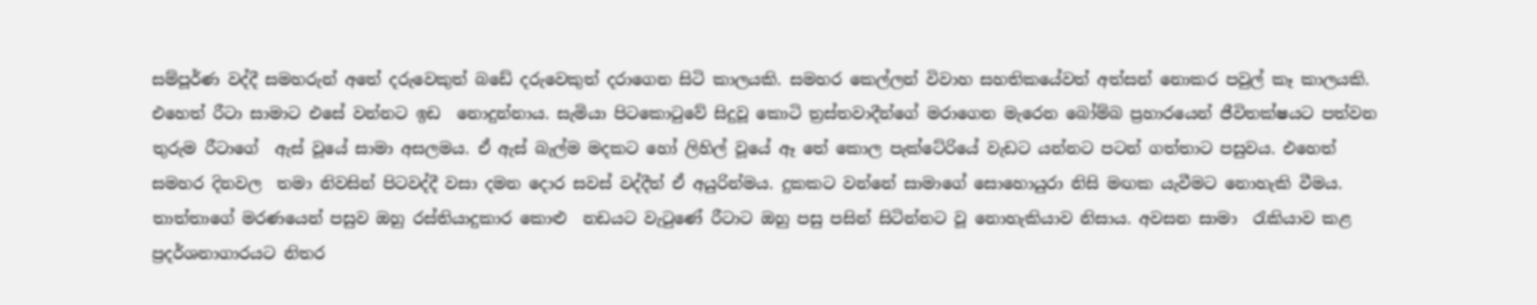සම්පූර්ණ වද්දී සමහරුන් අතේ දරුවෙකුත් බඩේ දරුවෙකුත් දරාගෙන සිටි කාලයකි. සමහර කෙල්ලන් විවාහ සහතිකයේවත් අත්සන් නොකර පවුල් කෑ කාලයකි. එහෙත් රීටා සාමාට එසේ වන්නට ඉඩ  නොදුන්නාය. සැමියා පිටකොටුවේ සිදුවූ කොටි ත්‍රස්තවාදීන්ගේ මරාගෙන මැරෙන බෝම්බ ප්‍රහාරයෙන් ජීවිතක්ෂයට පත්වන තුරුම රීටාගේ  ඇස් වූයේ සාමා අසලමය. ඒ ඇස් බැල්ම මදකට හෝ ලිහිල් වූයේ ඈ තේ කොල පැක්ටේරියේ වැඩට යන්නට පටන් ගත්තාට පසුවය. එහෙත් සමහර දිනවල  තමා නිවසින් පිටවද්දී වසා දමන දොර සවස් වද්දීත් ඒ අයුරින්මය. දුකකට වන්නේ සාමාගේ සොහොයුරා නිසි මඟක යැවීමට නොහැකි වීමය. තාත්තාගේ මරණයෙන් පසුව ඔහු රස්තියාදුකාර කොළු  නඩයට වැටුණේ රීටාට ඔහු පසු පසින් සිටින්නට වූ නොහැකියාව නිසාය. අවසන සාමා  රැකියාව කළ  ප්‍රදර්ශනාගාරයට නිතර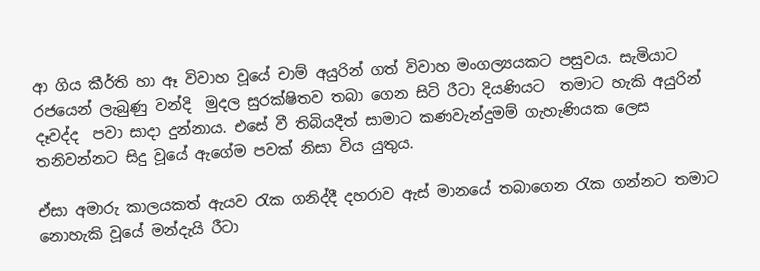ආ ගිය කීර්ති හා ඈ විවාහ වූයේ චාම් අයුරින් ගත් විවාහ මංගල්‍යයකට පසුවය. සැමියාට රජයෙන් ලැබුණු වන්දි  මුදල සුරක්ෂිතව තබා ගෙන සිටි රීටා දියණියට  තමාට හැකි අයුරින් දෑවද්ද  පවා සාදා දුන්නාය. එසේ වී තිබියදීත් සාමාට කණවැන්දුමම් ගැහැණියක ලෙස තනිවන්නට සිදු වූයේ ඇගේම පවක් නිසා විය යුතුය.

ඒසා අමාරු කාලයකත් ඇයව රැක ගනිද්දී දහරාව ඇස් මානයේ තබාගෙන රැක ගන්නට තමාට නොහැකි වූයේ මන්දැයි රීටා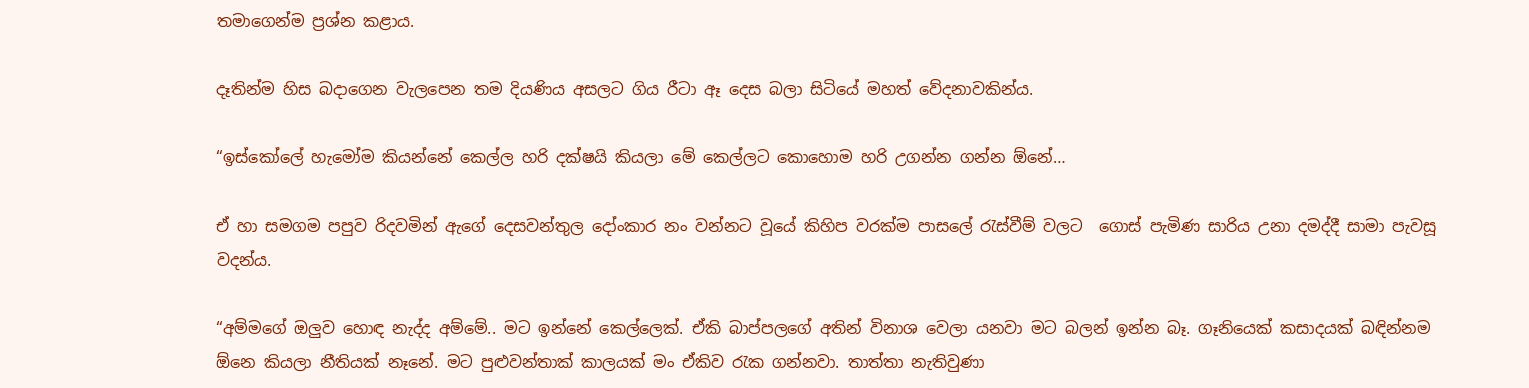තමාගෙන්ම ප්‍රශ්න කළාය.

දෑතින්ම හිස බදාගෙන වැලපෙන තම දියණිය අසලට ගිය රීටා ඈ දෙස බලා සිටියේ මහත් වේදනාවකින්ය.

“ඉස්කෝලේ හැමෝම කියන්නේ කෙල්ල හරි දක්ෂයි කියලා මේ කෙල්ලට කොහොම හරි උගන්න ගන්න ඕනේ…

ඒ හා සමගම පපුව රිදවමින් ඇගේ දෙසවන්තුල දෝංකාර නං වන්නට වූයේ කිහිප වරක්ම පාසලේ රැස්වීම් වලට  ගොස් පැමිණ සාරිය උනා දමද්දී සාමා පැවසූ වදන්ය.

“අම්මගේ ඔලුව හොඳ නැද්ද අම්මේ.. මට ඉන්නේ කෙල්ලෙක්. ඒකි බාප්පලගේ අතින් විනාශ වෙලා යනවා මට බලන් ඉන්න බෑ. ගෑනියෙක් කසාදයක් බඳින්නම ඕනෙ කියලා නීතියක් නෑනේ. මට පුළුවන්තාක් කාලයක් මං ඒකිව රැක ගන්නවා. තාත්තා නැතිවුණා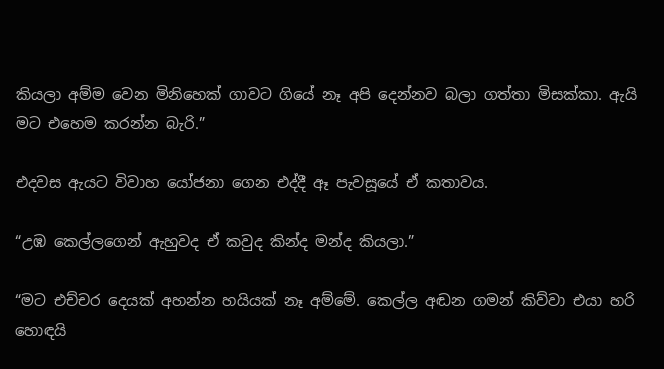කියලා අම්ම වෙන මිනිහෙක් ගාවට ගියේ නෑ අපි දෙන්නව බලා ගත්තා මිසක්කා. ඇයි මට එහෙම කරන්න බැරි.”

එදවස ඇයට විවාහ යෝජනා ගෙන එද්දී ඈ පැවසූයේ ඒ කතාවය.

“උඹ කෙල්ලගෙන් ඇහුවද ඒ කවුද කින්ද මන්ද කියලා.”

“මට එච්චර දෙයක් අහන්න හයියක් නෑ අම්මේ. කෙල්ල අඬන ගමන් කිව්වා එයා හරි හොඳයි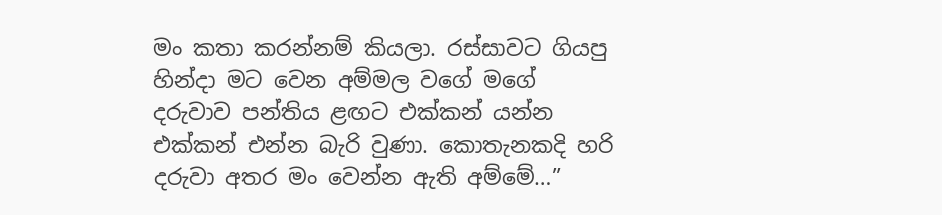මං කතා කරන්නම් කියලා. රස්සාවට ගියපු හින්දා මට වෙන අම්මල වගේ මගේ දරුවාව පන්තිය ළඟට එක්කන් යන්න එක්කන් එන්න බැරි වුණා. කොතැනකදි හරි දරුවා අතර මං වෙන්න ඇති අම්මේ…”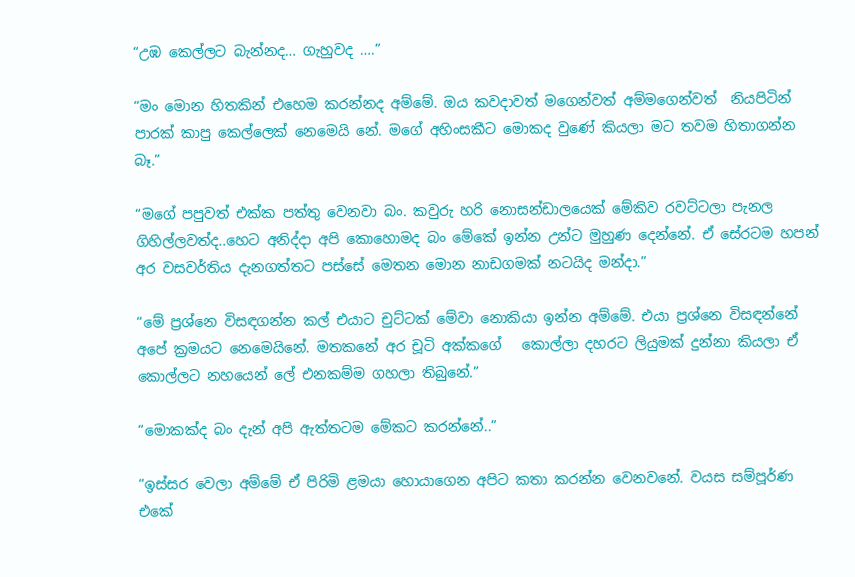“උඹ කෙල්ලට බැන්නද… ගැහුවද ….”

“මං මොන හිතකින් එහෙම කරන්නද අම්මේ. ඔය කවදාවත් මගෙන්වත් අම්මගෙන්වත්  නියපිටින් පාරක් කාපු කෙල්ලෙක් නෙමෙයි නේ. මගේ අහිංසකීට මොකද වුණේ කියලා මට තවම හිතාගන්න බෑ.”

“මගේ පපුවත් එක්ක පත්තු වෙනවා බං. කවුරු හරි නොසන්ඩාලයෙක් මේකිව රවට්ටලා පැනල ගිහිල්ලවත්ද..හෙට අනිද්දා අපි කොහොමද බං මේකේ ඉන්න උන්ට මුහුණ දෙන්නේ. ඒ සේරටම හපන් අර වසවර්තිය දැනගත්තට පස්සේ මෙතන මොන නාඩගමක් නටයිද මන්දා.”

“මේ ප්‍රශ්නෙ විසඳගන්න කල් එයාට චුට්ටක් මේවා නොකියා ඉන්න අම්මේ. එයා ප්‍රශ්නෙ විසඳන්නේ අපේ ක්‍රමයට නෙමෙයිනේ. මතකනේ අර චූටි අක්කගේ   කොල්ලා දහරට ලියුමක් දුන්නා කියලා ඒ කොල්ලට නහයෙන් ලේ එනකම්ම ගහලා තිබුනේ.”

“මොකක්ද බං දැන් අපි ඇත්තටම මේකට කරන්නේ..”

“ඉස්සර වෙලා අම්මේ ඒ පිරිමි ළමයා හොයාගෙන අපිට කතා කරන්න වෙනවනේ. වයස සම්පූර්ණ එකේ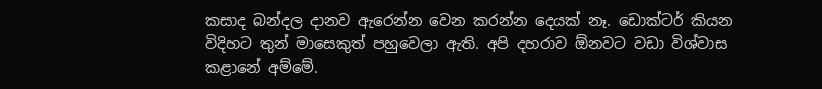කසාද බන්දල දානව ඇරෙන්න වෙන කරන්න දෙයක් නෑ. ඩොක්ටර් කියන විදිහට තුන් මාසෙකුත් පහුවෙලා ඇති. අපි දහරාව ඕනවට වඩා විශ්වාස කළානේ අම්මේ.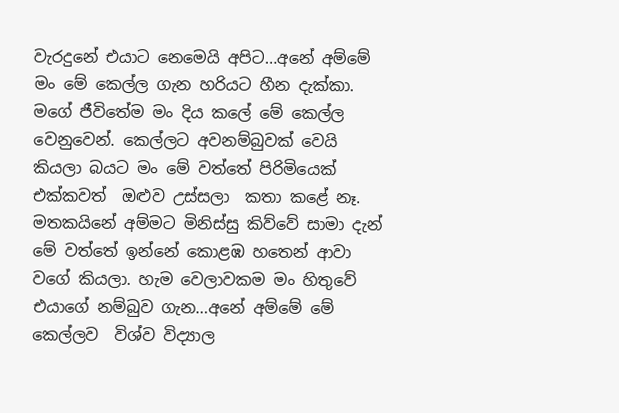වැරදුනේ එයාට නෙමෙයි අපිට…අනේ අම්මේ මං මේ කෙල්ල ගැන හරියට හීන දැක්කා. මගේ ජීවිතේම මං දිය කලේ මේ කෙල්ල වෙනුවෙන්. කෙල්ලට අවනම්බුවක් වෙයි කියලා බයට මං මේ වත්තේ පිරිමියෙක් එක්කවත්  ඔළුව උස්සලා  කතා කළේ නෑ. මතකයිනේ අම්මට මිනිස්සු කිව්වේ සාමා දැන් මේ වත්තේ ඉන්නේ කොළඹ හතෙන් ආවා වගේ කියලා. හැම වෙලාවකම මං හිතුවේ එයාගේ නම්බුව ගැන…අනේ අම්මේ මේ කෙල්ලව  විශ්ව විද්‍යාල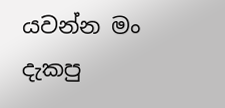යවන්න මං දැකපු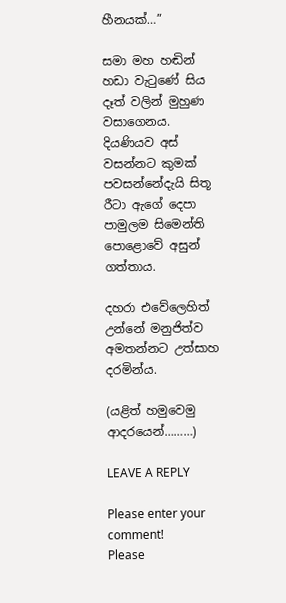හීනයක්…”

සමා මහ හඬින් හඩා වැටුණේ සිය දෑත් වලින් මුහුණ වසාගෙනය. දියණියව අස් වසන්නට කුමක් පවසන්නේදැයි සිතූ රීටා ඇගේ දෙපා පාමුලම සිමෙන්ති පොළොවේ අසුන් ගත්තාය.

දහරා එවේලෙහිත් උන්නේ මනුජිත්ව අමතන්නට උත්සාහ දරමින්ය.

(යළිත් හමුවෙමු ආදරයෙන්………)

LEAVE A REPLY

Please enter your comment!
Please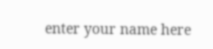enter your name here